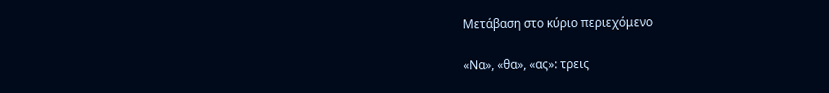Μετάβαση στο κύριο περιεχόμενο

«Να», «θα», «ας»: τρεις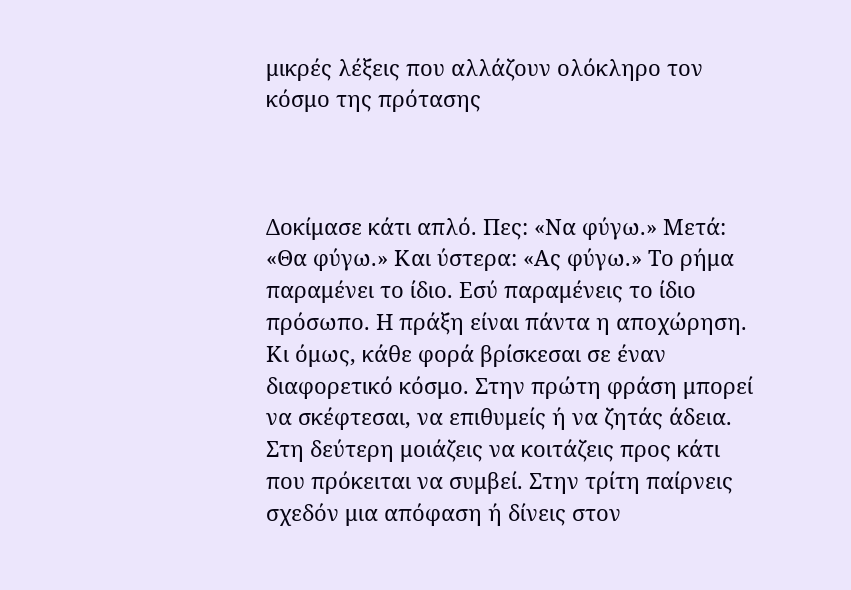μικρές λέξεις που αλλάζουν ολόκληρο τον κόσμο της πρότασης



Δοκίμασε κάτι απλό. Πες: «Να φύγω.» Μετά: «Θα φύγω.» Και ύστερα: «Ας φύγω.» Το ρήμα παραμένει το ίδιο. Εσύ παραμένεις το ίδιο πρόσωπο. Η πράξη είναι πάντα η αποχώρηση. Κι όμως, κάθε φορά βρίσκεσαι σε έναν διαφορετικό κόσμο. Στην πρώτη φράση μπορεί να σκέφτεσαι, να επιθυμείς ή να ζητάς άδεια. Στη δεύτερη μοιάζεις να κοιτάζεις προς κάτι που πρόκειται να συμβεί. Στην τρίτη παίρνεις σχεδόν μια απόφαση ή δίνεις στον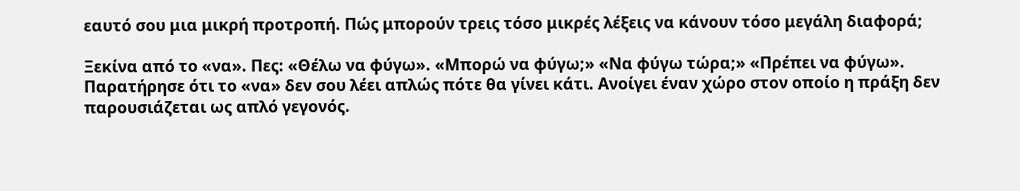εαυτό σου μια μικρή προτροπή. Πώς μπορούν τρεις τόσο μικρές λέξεις να κάνουν τόσο μεγάλη διαφορά;

Ξεκίνα από το «να». Πες: «Θέλω να φύγω». «Μπορώ να φύγω;» «Να φύγω τώρα;» «Πρέπει να φύγω». Παρατήρησε ότι το «να» δεν σου λέει απλώς πότε θα γίνει κάτι. Ανοίγει έναν χώρο στον οποίο η πράξη δεν παρουσιάζεται ως απλό γεγονός.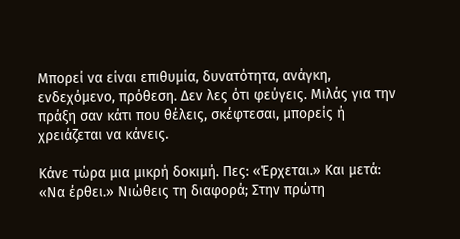Μπορεί να είναι επιθυμία, δυνατότητα, ανάγκη, ενδεχόμενο, πρόθεση. Δεν λες ότι φεύγεις. Μιλάς για την πράξη σαν κάτι που θέλεις, σκέφτεσαι, μπορείς ή χρειάζεται να κάνεις.

Κάνε τώρα μια μικρή δοκιμή. Πες: «Έρχεται.» Και μετά: «Να έρθει.» Νιώθεις τη διαφορά; Στην πρώτη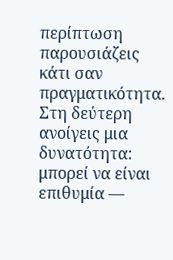περίπτωση παρουσιάζεις κάτι σαν πραγματικότητα. Στη δεύτερη ανοίγεις μια δυνατότητα: μπορεί να είναι επιθυμία —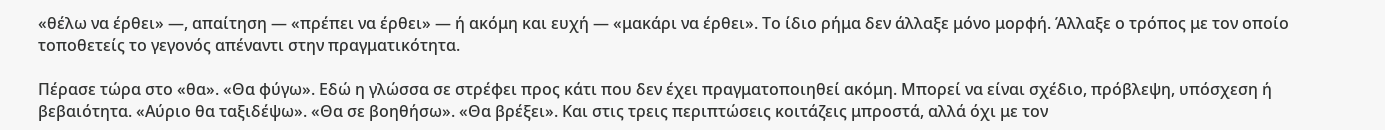«θέλω να έρθει» —, απαίτηση — «πρέπει να έρθει» — ή ακόμη και ευχή — «μακάρι να έρθει». Το ίδιο ρήμα δεν άλλαξε μόνο μορφή. Άλλαξε ο τρόπος με τον οποίο τοποθετείς το γεγονός απέναντι στην πραγματικότητα.

Πέρασε τώρα στο «θα». «Θα φύγω». Εδώ η γλώσσα σε στρέφει προς κάτι που δεν έχει πραγματοποιηθεί ακόμη. Μπορεί να είναι σχέδιο, πρόβλεψη, υπόσχεση ή βεβαιότητα. «Αύριο θα ταξιδέψω». «Θα σε βοηθήσω». «Θα βρέξει». Και στις τρεις περιπτώσεις κοιτάζεις μπροστά, αλλά όχι με τον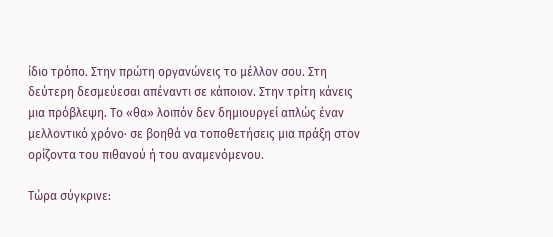ίδιο τρόπο. Στην πρώτη οργανώνεις το μέλλον σου. Στη δεύτερη δεσμεύεσαι απέναντι σε κάποιον. Στην τρίτη κάνεις μια πρόβλεψη. Το «θα» λοιπόν δεν δημιουργεί απλώς έναν μελλοντικό χρόνο· σε βοηθά να τοποθετήσεις μια πράξη στον ορίζοντα του πιθανού ή του αναμενόμενου.

Τώρα σύγκρινε: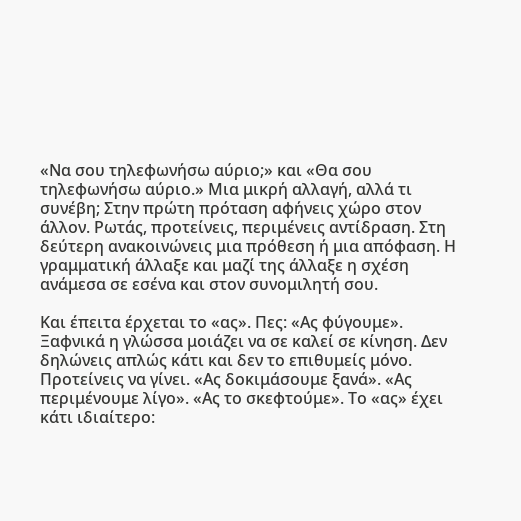«Να σου τηλεφωνήσω αύριο;» και «Θα σου τηλεφωνήσω αύριο.» Μια μικρή αλλαγή, αλλά τι συνέβη; Στην πρώτη πρόταση αφήνεις χώρο στον άλλον. Ρωτάς, προτείνεις, περιμένεις αντίδραση. Στη δεύτερη ανακοινώνεις μια πρόθεση ή μια απόφαση. Η γραμματική άλλαξε και μαζί της άλλαξε η σχέση ανάμεσα σε εσένα και στον συνομιλητή σου.

Και έπειτα έρχεται το «ας». Πες: «Ας φύγουμε». Ξαφνικά η γλώσσα μοιάζει να σε καλεί σε κίνηση. Δεν δηλώνεις απλώς κάτι και δεν το επιθυμείς μόνο. Προτείνεις να γίνει. «Ας δοκιμάσουμε ξανά». «Ας περιμένουμε λίγο». «Ας το σκεφτούμε». Το «ας» έχει κάτι ιδιαίτερο: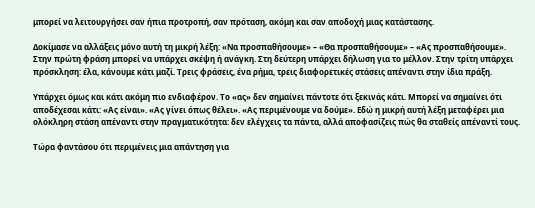μπορεί να λειτουργήσει σαν ήπια προτροπή, σαν πρόταση, ακόμη και σαν αποδοχή μιας κατάστασης.

Δοκίμασε να αλλάξεις μόνο αυτή τη μικρή λέξη: «Να προσπαθήσουμε» – «Θα προσπαθήσουμε» – «Ας προσπαθήσουμε». Στην πρώτη φράση μπορεί να υπάρχει σκέψη ή ανάγκη. Στη δεύτερη υπάρχει δήλωση για το μέλλον. Στην τρίτη υπάρχει πρόσκληση: έλα, κάνουμε κάτι μαζί. Τρεις φράσεις, ένα ρήμα, τρεις διαφορετικές στάσεις απέναντι στην ίδια πράξη.

Υπάρχει όμως και κάτι ακόμη πιο ενδιαφέρον. Το «ας» δεν σημαίνει πάντοτε ότι ξεκινάς κάτι. Μπορεί να σημαίνει ότι αποδέχεσαι κάτι: «Ας είναι». «Ας γίνει όπως θέλει». «Ας περιμένουμε να δούμε». Εδώ η μικρή αυτή λέξη μεταφέρει μια ολόκληρη στάση απέναντι στην πραγματικότητα: δεν ελέγχεις τα πάντα, αλλά αποφασίζεις πώς θα σταθείς απέναντί τους.

Τώρα φαντάσου ότι περιμένεις μια απάντηση για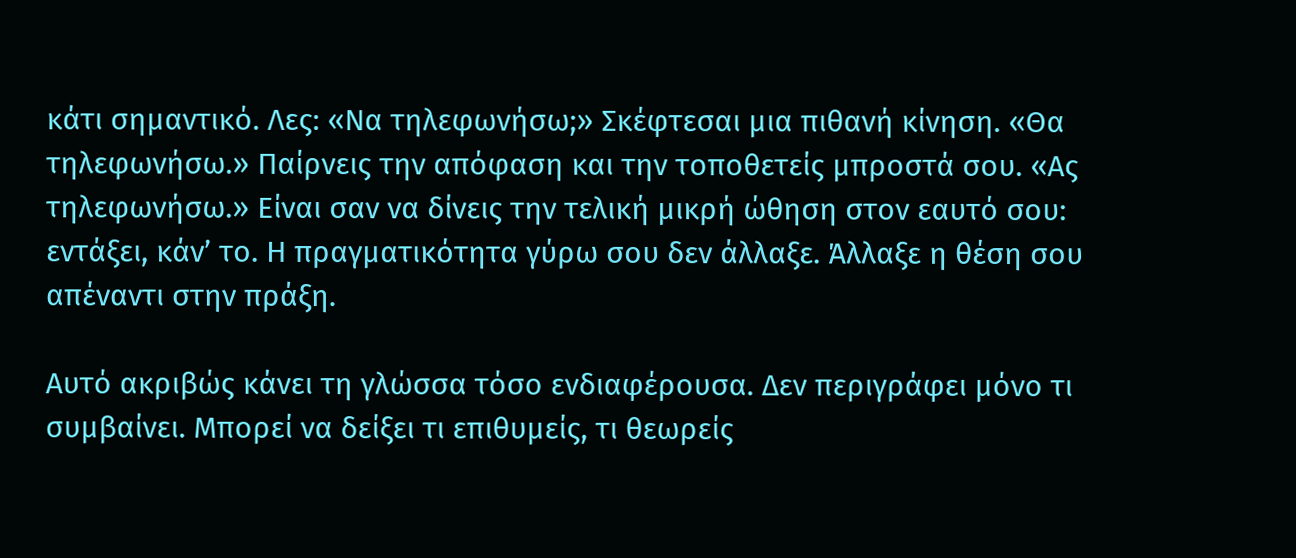κάτι σημαντικό. Λες: «Να τηλεφωνήσω;» Σκέφτεσαι μια πιθανή κίνηση. «Θα τηλεφωνήσω.» Παίρνεις την απόφαση και την τοποθετείς μπροστά σου. «Ας τηλεφωνήσω.» Είναι σαν να δίνεις την τελική μικρή ώθηση στον εαυτό σου: εντάξει, κάν’ το. Η πραγματικότητα γύρω σου δεν άλλαξε. Άλλαξε η θέση σου απέναντι στην πράξη.

Αυτό ακριβώς κάνει τη γλώσσα τόσο ενδιαφέρουσα. Δεν περιγράφει μόνο τι συμβαίνει. Μπορεί να δείξει τι επιθυμείς, τι θεωρείς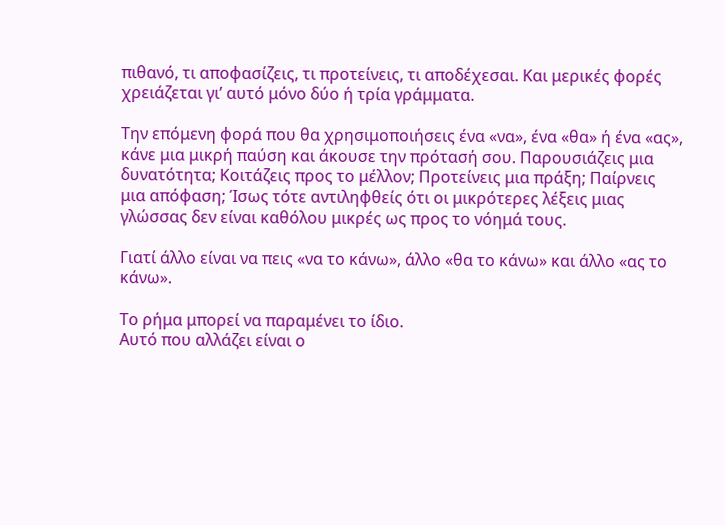πιθανό, τι αποφασίζεις, τι προτείνεις, τι αποδέχεσαι. Και μερικές φορές χρειάζεται γι’ αυτό μόνο δύο ή τρία γράμματα.

Την επόμενη φορά που θα χρησιμοποιήσεις ένα «να», ένα «θα» ή ένα «ας», κάνε μια μικρή παύση και άκουσε την πρότασή σου. Παρουσιάζεις μια δυνατότητα; Κοιτάζεις προς το μέλλον; Προτείνεις μια πράξη; Παίρνεις μια απόφαση; Ίσως τότε αντιληφθείς ότι οι μικρότερες λέξεις μιας γλώσσας δεν είναι καθόλου μικρές ως προς το νόημά τους.

Γιατί άλλο είναι να πεις «να το κάνω», άλλο «θα το κάνω» και άλλο «ας το κάνω».

Το ρήμα μπορεί να παραμένει το ίδιο.
Αυτό που αλλάζει είναι ο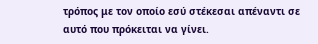τρόπος με τον οποίο εσύ στέκεσαι απέναντι σε αυτό που πρόκειται να γίνει.